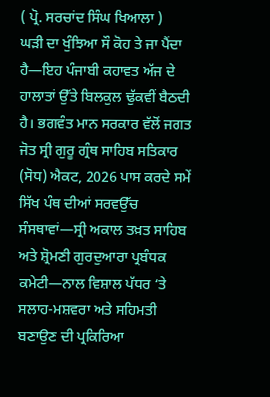( ਪ੍ਰੋ. ਸਰਚਾਂਦ ਸਿੰਘ ਖਿਆਲਾ )
ਘੜੀ ਦਾ ਖੁੰਝਿਆ ਸੌ ਕੋਹ ਤੇ ਜਾ ਪੈਂਦਾ ਹੈ—ਇਹ ਪੰਜਾਬੀ ਕਹਾਵਤ ਅੱਜ ਦੇ ਹਾਲਾਤਾਂ ਉੱਤੇ ਬਿਲਕੁਲ ਢੁੱਕਵੀਂ ਬੈਠਦੀ ਹੈ। ਭਗਵੰਤ ਮਾਨ ਸਰਕਾਰ ਵੱਲੋਂ ਜਗਤ ਜੋਤ ਸ੍ਰੀ ਗੁਰੂ ਗ੍ਰੰਥ ਸਾਹਿਬ ਸਤਿਕਾਰ (ਸੋਧ) ਐਕਟ, 2026 ਪਾਸ ਕਰਦੇ ਸਮੇਂ ਸਿੱਖ ਪੰਥ ਦੀਆਂ ਸਰਵਉੱਚ ਸੰਸਥਾਵਾਂ—ਸ੍ਰੀ ਅਕਾਲ ਤਖ਼ਤ ਸਾਹਿਬ ਅਤੇ ਸ਼੍ਰੋਮਣੀ ਗੁਰਦੁਆਰਾ ਪ੍ਰਬੰਧਕ ਕਮੇਟੀ—ਨਾਲ ਵਿਸ਼ਾਲ ਪੱਧਰ ‘ਤੇ ਸਲਾਹ-ਮਸ਼ਵਰਾ ਅਤੇ ਸਹਿਮਤੀ ਬਣਾਉਣ ਦੀ ਪ੍ਰਕਿਰਿਆ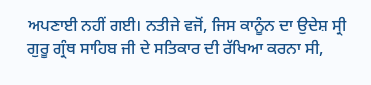ਅਪਣਾਈ ਨਹੀਂ ਗਈ। ਨਤੀਜੇ ਵਜੋਂ, ਜਿਸ ਕਾਨੂੰਨ ਦਾ ਉਦੇਸ਼ ਸ੍ਰੀ ਗੁਰੂ ਗ੍ਰੰਥ ਸਾਹਿਬ ਜੀ ਦੇ ਸਤਿਕਾਰ ਦੀ ਰੱਖਿਆ ਕਰਨਾ ਸੀ,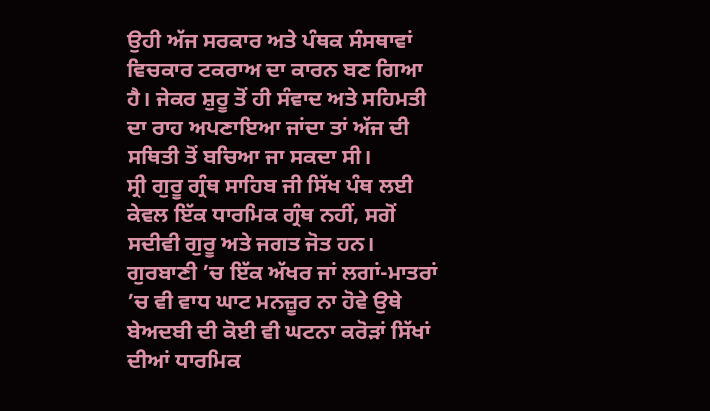ਉਹੀ ਅੱਜ ਸਰਕਾਰ ਅਤੇ ਪੰਥਕ ਸੰਸਥਾਵਾਂ ਵਿਚਕਾਰ ਟਕਰਾਅ ਦਾ ਕਾਰਨ ਬਣ ਗਿਆ ਹੈ। ਜੇਕਰ ਸ਼ੁਰੂ ਤੋਂ ਹੀ ਸੰਵਾਦ ਅਤੇ ਸਹਿਮਤੀ ਦਾ ਰਾਹ ਅਪਣਾਇਆ ਜਾਂਦਾ ਤਾਂ ਅੱਜ ਦੀ ਸਥਿਤੀ ਤੋਂ ਬਚਿਆ ਜਾ ਸਕਦਾ ਸੀ।
ਸ੍ਰੀ ਗੁਰੂ ਗ੍ਰੰਥ ਸਾਹਿਬ ਜੀ ਸਿੱਖ ਪੰਥ ਲਈ ਕੇਵਲ ਇੱਕ ਧਾਰਮਿਕ ਗ੍ਰੰਥ ਨਹੀਂ, ਸਗੋਂ ਸਦੀਵੀ ਗੁਰੂ ਅਤੇ ਜਗਤ ਜੋਤ ਹਨ। ਗੁਰਬਾਣੀ ’ਚ ਇੱਕ ਅੱਖਰ ਜਾਂ ਲਗਾਂ-ਮਾਤਰਾਂ ’ਚ ਵੀ ਵਾਧ ਘਾਟ ਮਨਜ਼ੂਰ ਨਾ ਹੋਵੇ ਉਥੇ ਬੇਅਦਬੀ ਦੀ ਕੋਈ ਵੀ ਘਟਨਾ ਕਰੋੜਾਂ ਸਿੱਖਾਂ ਦੀਆਂ ਧਾਰਮਿਕ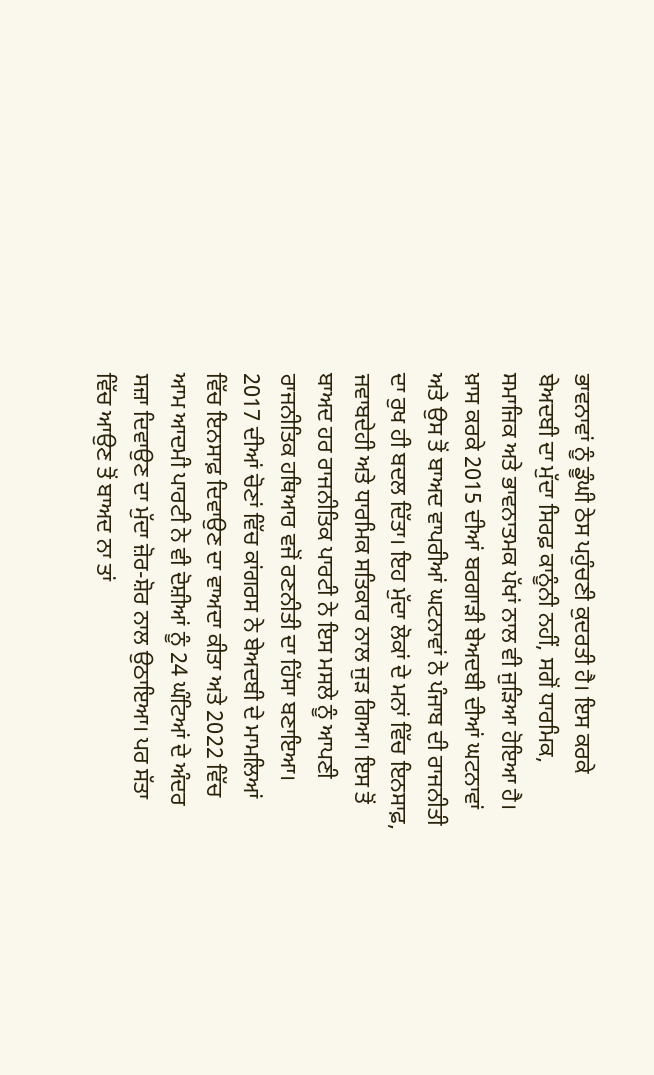ਭਾਵਨਾਵਾਂ ਨੂੰ ਡੂੰਘੀ ਠੇਸ ਪਹੁੰਚਣੀ ਕੁਦਰਤੀ ਹੈ। ਇਸ ਕਰਕੇ ਬੇਅਦਬੀ ਦਾ ਮੁੱਦਾ ਸਿਰਫ਼ ਕਾਨੂੰਨੀ ਨਹੀਂ, ਸਗੋਂ ਧਾਰਮਿਕ, ਸਮਾਜਿਕ ਅਤੇ ਭਾਵਨਾਤਮਕ ਪੱਖਾਂ ਨਾਲ ਵੀ ਜੁੜਿਆ ਹੋਇਆ ਹੈ।
ਖ਼ਾਸ ਕਰਕੇ 2015 ਦੀਆਂ ਬਰਗਾੜੀ ਬੇਅਦਬੀ ਦੀਆਂ ਘਟਨਾਵਾਂ ਅਤੇ ਉਸ ਤੋਂ ਬਾਅਦ ਵਾਪਰੀਆਂ ਘਟਨਾਵਾਂ ਨੇ ਪੰਜਾਬ ਦੀ ਰਾਜਨੀਤੀ ਦਾ ਰੁਖ ਹੀ ਬਦਲ ਦਿੱਤਾ। ਇਹ ਮੁੱਦਾ ਲੋਕਾਂ ਦੇ ਮਨਾਂ ਵਿੱਚ ਇਨਸਾਫ਼, ਜਵਾਬਦੇਹੀ ਅਤੇ ਧਾਰਮਿਕ ਸਤਿਕਾਰ ਨਾਲ ਜੁੜ ਗਿਆ। ਇਸ ਤੋਂ ਬਾਅਦ ਹਰ ਰਾਜਨੀਤਿਕ ਪਾਰਟੀ ਨੇ ਇਸ ਮਸਲੇ ਨੂੰ ਆਪਣੀ ਰਾਜਨੀਤਿਕ ਹਥਿਆਰ ਵਜੋਂ ਰਣਨੀਤੀ ਦਾ ਹਿੱਸਾ ਬਣਾਇਆ।
2017 ਦੀਆਂ ਚੋਣਾਂ ਵਿੱਚ ਕਾਂਗਰਸ ਨੇ ਬੇਅਦਬੀ ਦੇ ਮਾਮਲਿਆਂ ਵਿੱਚ ਇਨਸਾਫ਼ ਦਿਵਾਉਣ ਦਾ ਵਾਅਦਾ ਕੀਤਾ ਅਤੇ 2022 ਵਿੱਚ ਆਮ ਆਦਮੀ ਪਾਰਟੀ ਨੇ ਵੀ ਦੋਸ਼ੀਆਂ ਨੂੰ 24 ਘੰਟਿਆਂ ਦੇ ਅੰਦਰ ਸਜ਼ਾ ਦਿਵਾਉਣ ਦਾ ਮੁੱਦਾ ਜ਼ੋਰ-ਸ਼ੋਰ ਨਾਲ ਉਠਾਇਆ। ਪਰ ਸੱਤਾ ਵਿੱਚ ਆਉਣ ਤੋਂ ਬਾਅਦ ਨਾ ਤਾਂ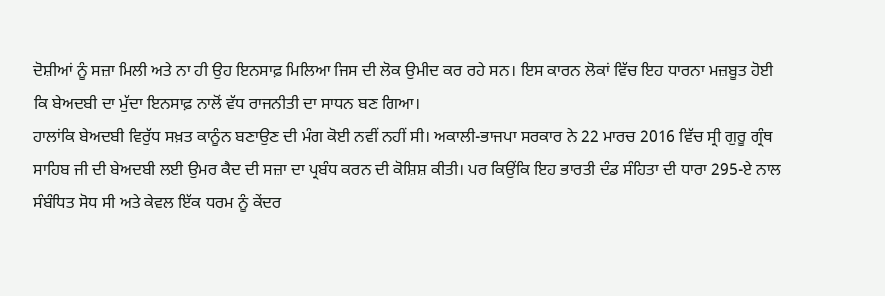ਦੋਸ਼ੀਆਂ ਨੂੰ ਸਜ਼ਾ ਮਿਲੀ ਅਤੇ ਨਾ ਹੀ ਉਹ ਇਨਸਾਫ਼ ਮਿਲਿਆ ਜਿਸ ਦੀ ਲੋਕ ਉਮੀਦ ਕਰ ਰਹੇ ਸਨ। ਇਸ ਕਾਰਨ ਲੋਕਾਂ ਵਿੱਚ ਇਹ ਧਾਰਨਾ ਮਜ਼ਬੂਤ ਹੋਈ ਕਿ ਬੇਅਦਬੀ ਦਾ ਮੁੱਦਾ ਇਨਸਾਫ਼ ਨਾਲੋਂ ਵੱਧ ਰਾਜਨੀਤੀ ਦਾ ਸਾਧਨ ਬਣ ਗਿਆ।
ਹਾਲਾਂਕਿ ਬੇਅਦਬੀ ਵਿਰੁੱਧ ਸਖ਼ਤ ਕਾਨੂੰਨ ਬਣਾਉਣ ਦੀ ਮੰਗ ਕੋਈ ਨਵੀਂ ਨਹੀਂ ਸੀ। ਅਕਾਲੀ-ਭਾਜਪਾ ਸਰਕਾਰ ਨੇ 22 ਮਾਰਚ 2016 ਵਿੱਚ ਸ੍ਰੀ ਗੁਰੂ ਗ੍ਰੰਥ ਸਾਹਿਬ ਜੀ ਦੀ ਬੇਅਦਬੀ ਲਈ ਉਮਰ ਕੈਦ ਦੀ ਸਜ਼ਾ ਦਾ ਪ੍ਰਬੰਧ ਕਰਨ ਦੀ ਕੋਸ਼ਿਸ਼ ਕੀਤੀ। ਪਰ ਕਿਉਂਕਿ ਇਹ ਭਾਰਤੀ ਦੰਡ ਸੰਹਿਤਾ ਦੀ ਧਾਰਾ 295-ਏ ਨਾਲ ਸੰਬੰਧਿਤ ਸੋਧ ਸੀ ਅਤੇ ਕੇਵਲ ਇੱਕ ਧਰਮ ਨੂੰ ਕੇਂਦਰ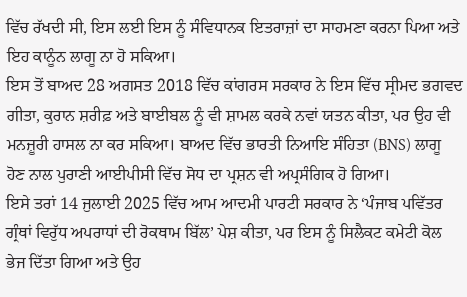ਵਿੱਚ ਰੱਖਦੀ ਸੀ, ਇਸ ਲਈ ਇਸ ਨੂੰ ਸੰਵਿਧਾਨਕ ਇਤਰਾਜ਼ਾਂ ਦਾ ਸਾਹਮਣਾ ਕਰਨਾ ਪਿਆ ਅਤੇ ਇਹ ਕਾਨੂੰਨ ਲਾਗੂ ਨਾ ਹੋ ਸਕਿਆ।
ਇਸ ਤੋਂ ਬਾਅਦ 28 ਅਗਸਤ 2018 ਵਿੱਚ ਕਾਂਗਰਸ ਸਰਕਾਰ ਨੇ ਇਸ ਵਿੱਚ ਸ੍ਰੀਮਦ ਭਗਵਦ ਗੀਤਾ, ਕੁਰਾਨ ਸ਼ਰੀਫ਼ ਅਤੇ ਬਾਈਬਲ ਨੂੰ ਵੀ ਸ਼ਾਮਲ ਕਰਕੇ ਨਵਾਂ ਯਤਨ ਕੀਤਾ, ਪਰ ਉਹ ਵੀ ਮਨਜ਼ੂਰੀ ਹਾਸਲ ਨਾ ਕਰ ਸਕਿਆ। ਬਾਅਦ ਵਿੱਚ ਭਾਰਤੀ ਨਿਆਇ ਸੰਹਿਤਾ (BNS) ਲਾਗੂ ਹੋਣ ਨਾਲ ਪੁਰਾਣੀ ਆਈਪੀਸੀ ਵਿੱਚ ਸੋਧ ਦਾ ਪ੍ਰਸ਼ਨ ਵੀ ਅਪ੍ਰਸੰਗਿਕ ਹੋ ਗਿਆ।
ਇਸੇ ਤਰਾਂ 14 ਜੁਲਾਈ 2025 ਵਿੱਚ ਆਮ ਆਦਮੀ ਪਾਰਟੀ ਸਰਕਾਰ ਨੇ ‘ਪੰਜਾਬ ਪਵਿੱਤਰ ਗ੍ਰੰਥਾਂ ਵਿਰੁੱਧ ਅਪਰਾਧਾਂ ਦੀ ਰੋਕਥਾਮ ਬਿੱਲ’ ਪੇਸ਼ ਕੀਤਾ, ਪਰ ਇਸ ਨੂੰ ਸਿਲੈਕਟ ਕਮੇਟੀ ਕੋਲ ਭੇਜ ਦਿੱਤਾ ਗਿਆ ਅਤੇ ਉਹ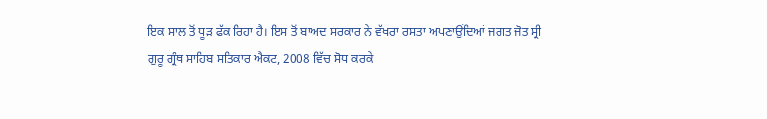ਇਕ ਸਾਲ ਤੋਂ ਧੂੜ ਫੱਕ ਰਿਹਾ ਹੈ। ਇਸ ਤੋਂ ਬਾਅਦ ਸਰਕਾਰ ਨੇ ਵੱਖਰਾ ਰਸਤਾ ਅਪਣਾਉਂਦਿਆਂ ਜਗਤ ਜੋਤ ਸ੍ਰੀ ਗੁਰੂ ਗ੍ਰੰਥ ਸਾਹਿਬ ਸਤਿਕਾਰ ਐਕਟ, 2008 ਵਿੱਚ ਸੋਧ ਕਰਕੇ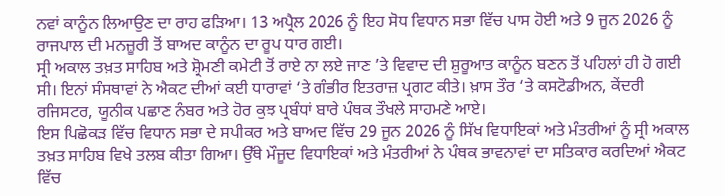ਨਵਾਂ ਕਾਨੂੰਨ ਲਿਆਉਣ ਦਾ ਰਾਹ ਫੜਿਆ। 13 ਅਪ੍ਰੈਲ 2026 ਨੂੰ ਇਹ ਸੋਧ ਵਿਧਾਨ ਸਭਾ ਵਿੱਚ ਪਾਸ ਹੋਈ ਅਤੇ 9 ਜੂਨ 2026 ਨੂੰ ਰਾਜਪਾਲ ਦੀ ਮਨਜ਼ੂਰੀ ਤੋਂ ਬਾਅਦ ਕਾਨੂੰਨ ਦਾ ਰੂਪ ਧਾਰ ਗਈ।
ਸ੍ਰੀ ਅਕਾਲ ਤਖ਼ਤ ਸਾਹਿਬ ਅਤੇ ਸ਼੍ਰੋਮਣੀ ਕਮੇਟੀ ਤੋਂ ਰਾਏ ਨਾ ਲਏ ਜਾਣ ’ਤੇ ਵਿਵਾਦ ਦੀ ਸ਼ੁਰੂਆਤ ਕਾਨੂੰਨ ਬਣਨ ਤੋਂ ਪਹਿਲਾਂ ਹੀ ਹੋ ਗਈ ਸੀ। ਇਨਾਂ ਸੰਸਥਾਵਾਂ ਨੇ ਐਕਟ ਦੀਆਂ ਕਈ ਧਾਰਾਵਾਂ ‘ਤੇ ਗੰਭੀਰ ਇਤਰਾਜ਼ ਪ੍ਰਗਟ ਕੀਤੇ। ਖ਼ਾਸ ਤੌਰ ‘ਤੇ ਕਸਟੋਡੀਅਨ, ਕੇਂਦਰੀ ਰਜਿਸਟਰ, ਯੂਨੀਕ ਪਛਾਣ ਨੰਬਰ ਅਤੇ ਹੋਰ ਕੁਝ ਪ੍ਰਬੰਧਾਂ ਬਾਰੇ ਪੰਥਕ ਤੌਖਲੇ ਸਾਹਮਣੇ ਆਏ।
ਇਸ ਪਿਛੋਕੜ ਵਿੱਚ ਵਿਧਾਨ ਸਭਾ ਦੇ ਸਪੀਕਰ ਅਤੇ ਬਾਅਦ ਵਿੱਚ 29 ਜੂਨ 2026 ਨੂੰ ਸਿੱਖ ਵਿਧਾਇਕਾਂ ਅਤੇ ਮੰਤਰੀਆਂ ਨੂੰ ਸ੍ਰੀ ਅਕਾਲ ਤਖ਼ਤ ਸਾਹਿਬ ਵਿਖੇ ਤਲਬ ਕੀਤਾ ਗਿਆ। ਉੱਥੇ ਮੌਜੂਦ ਵਿਧਾਇਕਾਂ ਅਤੇ ਮੰਤਰੀਆਂ ਨੇ ਪੰਥਕ ਭਾਵਨਾਵਾਂ ਦਾ ਸਤਿਕਾਰ ਕਰਦਿਆਂ ਐਕਟ ਵਿੱਚ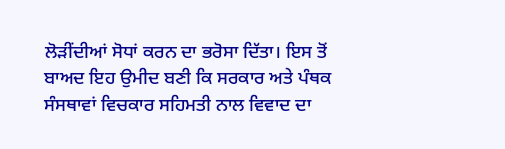ਲੋੜੀਂਦੀਆਂ ਸੋਧਾਂ ਕਰਨ ਦਾ ਭਰੋਸਾ ਦਿੱਤਾ। ਇਸ ਤੋਂ ਬਾਅਦ ਇਹ ਉਮੀਦ ਬਣੀ ਕਿ ਸਰਕਾਰ ਅਤੇ ਪੰਥਕ ਸੰਸਥਾਵਾਂ ਵਿਚਕਾਰ ਸਹਿਮਤੀ ਨਾਲ ਵਿਵਾਦ ਦਾ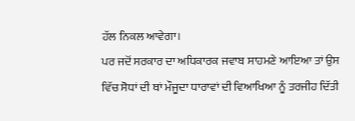ਹੱਲ ਨਿਕਲ ਆਵੇਗਾ।
ਪਰ ਜਦੋਂ ਸਰਕਾਰ ਦਾ ਅਧਿਕਾਰਕ ਜਵਾਬ ਸਾਹਮਣੇ ਆਇਆ ਤਾਂ ਉਸ ਵਿੱਚ ਸੋਧਾਂ ਦੀ ਥਾਂ ਮੌਜੂਦਾ ਧਾਰਾਵਾਂ ਦੀ ਵਿਆਖਿਆ ਨੂੰ ਤਰਜੀਹ ਦਿੱਤੀ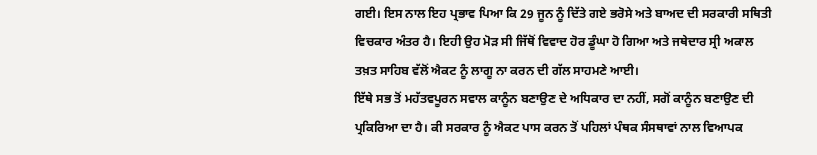ਗਈ। ਇਸ ਨਾਲ ਇਹ ਪ੍ਰਭਾਵ ਪਿਆ ਕਿ 29 ਜੂਨ ਨੂੰ ਦਿੱਤੇ ਗਏ ਭਰੋਸੇ ਅਤੇ ਬਾਅਦ ਦੀ ਸਰਕਾਰੀ ਸਥਿਤੀ ਵਿਚਕਾਰ ਅੰਤਰ ਹੈ। ਇਹੀ ਉਹ ਮੋੜ ਸੀ ਜਿੱਥੋਂ ਵਿਵਾਦ ਹੋਰ ਡੂੰਘਾ ਹੋ ਗਿਆ ਅਤੇ ਜਥੇਦਾਰ ਸ੍ਰੀ ਅਕਾਲ ਤਖ਼ਤ ਸਾਹਿਬ ਵੱਲੋਂ ਐਕਟ ਨੂੰ ਲਾਗੂ ਨਾ ਕਰਨ ਦੀ ਗੱਲ ਸਾਹਮਣੇ ਆਈ।
ਇੱਥੇ ਸਭ ਤੋਂ ਮਹੱਤਵਪੂਰਨ ਸਵਾਲ ਕਾਨੂੰਨ ਬਣਾਉਣ ਦੇ ਅਧਿਕਾਰ ਦਾ ਨਹੀਂ, ਸਗੋਂ ਕਾਨੂੰਨ ਬਣਾਉਣ ਦੀ ਪ੍ਰਕਿਰਿਆ ਦਾ ਹੈ। ਕੀ ਸਰਕਾਰ ਨੂੰ ਐਕਟ ਪਾਸ ਕਰਨ ਤੋਂ ਪਹਿਲਾਂ ਪੰਥਕ ਸੰਸਥਾਵਾਂ ਨਾਲ ਵਿਆਪਕ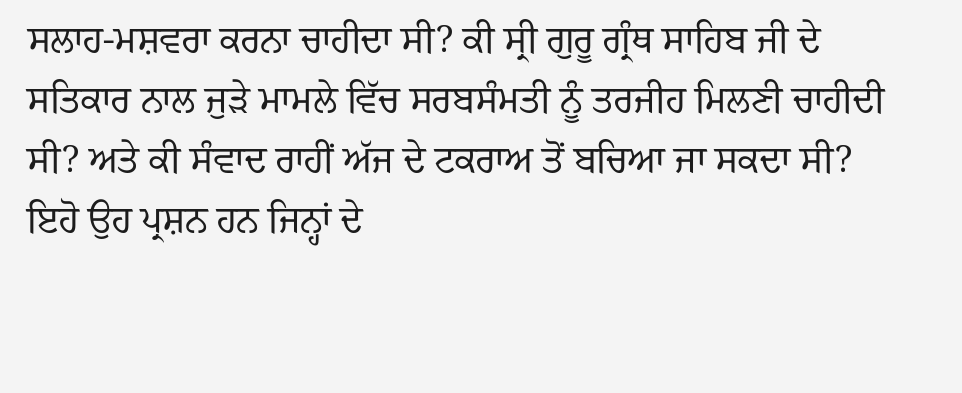ਸਲਾਹ-ਮਸ਼ਵਰਾ ਕਰਨਾ ਚਾਹੀਦਾ ਸੀ? ਕੀ ਸ੍ਰੀ ਗੁਰੂ ਗ੍ਰੰਥ ਸਾਹਿਬ ਜੀ ਦੇ ਸਤਿਕਾਰ ਨਾਲ ਜੁੜੇ ਮਾਮਲੇ ਵਿੱਚ ਸਰਬਸੰਮਤੀ ਨੂੰ ਤਰਜੀਹ ਮਿਲਣੀ ਚਾਹੀਦੀ ਸੀ? ਅਤੇ ਕੀ ਸੰਵਾਦ ਰਾਹੀਂ ਅੱਜ ਦੇ ਟਕਰਾਅ ਤੋਂ ਬਚਿਆ ਜਾ ਸਕਦਾ ਸੀ? ਇਹੋ ਉਹ ਪ੍ਰਸ਼ਨ ਹਨ ਜਿਨ੍ਹਾਂ ਦੇ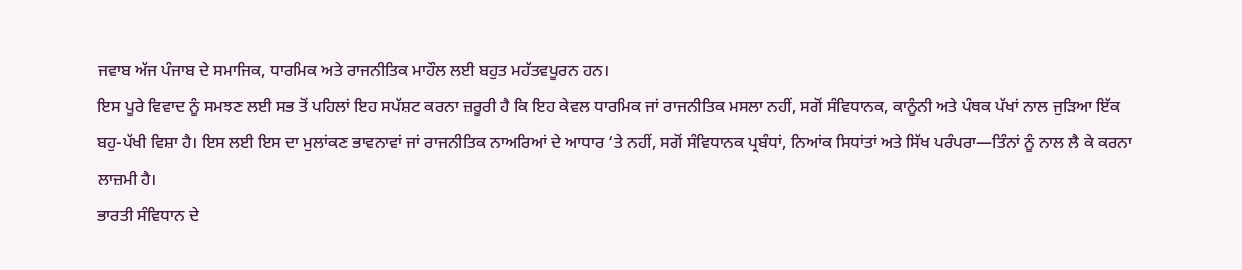ਜਵਾਬ ਅੱਜ ਪੰਜਾਬ ਦੇ ਸਮਾਜਿਕ, ਧਾਰਮਿਕ ਅਤੇ ਰਾਜਨੀਤਿਕ ਮਾਹੌਲ ਲਈ ਬਹੁਤ ਮਹੱਤਵਪੂਰਨ ਹਨ।
ਇਸ ਪੂਰੇ ਵਿਵਾਦ ਨੂੰ ਸਮਝਣ ਲਈ ਸਭ ਤੋਂ ਪਹਿਲਾਂ ਇਹ ਸਪੱਸ਼ਟ ਕਰਨਾ ਜ਼ਰੂਰੀ ਹੈ ਕਿ ਇਹ ਕੇਵਲ ਧਾਰਮਿਕ ਜਾਂ ਰਾਜਨੀਤਿਕ ਮਸਲਾ ਨਹੀਂ, ਸਗੋਂ ਸੰਵਿਧਾਨਕ, ਕਾਨੂੰਨੀ ਅਤੇ ਪੰਥਕ ਪੱਖਾਂ ਨਾਲ ਜੁੜਿਆ ਇੱਕ ਬਹੁ-ਪੱਖੀ ਵਿਸ਼ਾ ਹੈ। ਇਸ ਲਈ ਇਸ ਦਾ ਮੁਲਾਂਕਣ ਭਾਵਨਾਵਾਂ ਜਾਂ ਰਾਜਨੀਤਿਕ ਨਾਅਰਿਆਂ ਦੇ ਆਧਾਰ ‘ਤੇ ਨਹੀਂ, ਸਗੋਂ ਸੰਵਿਧਾਨਕ ਪ੍ਰਬੰਧਾਂ, ਨਿਆਂਕ ਸਿਧਾਂਤਾਂ ਅਤੇ ਸਿੱਖ ਪਰੰਪਰਾ—ਤਿੰਨਾਂ ਨੂੰ ਨਾਲ ਲੈ ਕੇ ਕਰਨਾ ਲਾਜ਼ਮੀ ਹੈ।
ਭਾਰਤੀ ਸੰਵਿਧਾਨ ਦੇ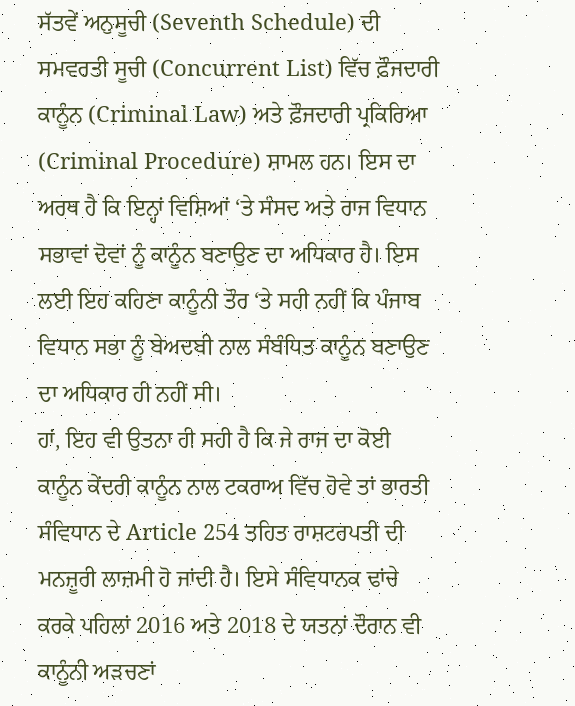ਸੱਤਵੇਂ ਅਨੁਸੂਚੀ (Seventh Schedule) ਦੀ ਸਮਵਰਤੀ ਸੂਚੀ (Concurrent List) ਵਿੱਚ ਫ਼ੌਜਦਾਰੀ ਕਾਨੂੰਨ (Criminal Law) ਅਤੇ ਫ਼ੌਜਦਾਰੀ ਪ੍ਰਕਿਰਿਆ (Criminal Procedure) ਸ਼ਾਮਲ ਹਨ। ਇਸ ਦਾ ਅਰਥ ਹੈ ਕਿ ਇਨ੍ਹਾਂ ਵਿਸ਼ਿਆਂ ‘ਤੇ ਸੰਸਦ ਅਤੇ ਰਾਜ ਵਿਧਾਨ ਸਭਾਵਾਂ ਦੋਵਾਂ ਨੂੰ ਕਾਨੂੰਨ ਬਣਾਉਣ ਦਾ ਅਧਿਕਾਰ ਹੈ। ਇਸ ਲਈ ਇਹ ਕਹਿਣਾ ਕਾਨੂੰਨੀ ਤੌਰ ‘ਤੇ ਸਹੀ ਨਹੀਂ ਕਿ ਪੰਜਾਬ ਵਿਧਾਨ ਸਭਾ ਨੂੰ ਬੇਅਦਬੀ ਨਾਲ ਸੰਬੰਧਿਤ ਕਾਨੂੰਨ ਬਣਾਉਣ ਦਾ ਅਧਿਕਾਰ ਹੀ ਨਹੀਂ ਸੀ।
ਹਾਂ, ਇਹ ਵੀ ਉਤਨਾ ਹੀ ਸਹੀ ਹੈ ਕਿ ਜੇ ਰਾਜ ਦਾ ਕੋਈ ਕਾਨੂੰਨ ਕੇਂਦਰੀ ਕਾਨੂੰਨ ਨਾਲ ਟਕਰਾਅ ਵਿੱਚ ਹੋਵੇ ਤਾਂ ਭਾਰਤੀ ਸੰਵਿਧਾਨ ਦੇ Article 254 ਤਹਿਤ ਰਾਸ਼ਟਰਪਤੀ ਦੀ ਮਨਜ਼ੂਰੀ ਲਾਜ਼ਮੀ ਹੋ ਜਾਂਦੀ ਹੈ। ਇਸੇ ਸੰਵਿਧਾਨਕ ਢਾਂਚੇ ਕਰਕੇ ਪਹਿਲਾਂ 2016 ਅਤੇ 2018 ਦੇ ਯਤਨਾਂ ਦੌਰਾਨ ਵੀ ਕਾਨੂੰਨੀ ਅੜਚਣਾਂ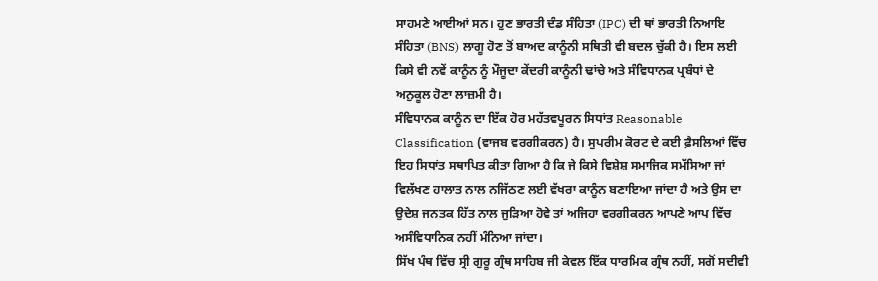ਸਾਹਮਣੇ ਆਈਆਂ ਸਨ। ਹੁਣ ਭਾਰਤੀ ਦੰਡ ਸੰਹਿਤਾ (IPC) ਦੀ ਥਾਂ ਭਾਰਤੀ ਨਿਆਇ ਸੰਹਿਤਾ (BNS) ਲਾਗੂ ਹੋਣ ਤੋਂ ਬਾਅਦ ਕਾਨੂੰਨੀ ਸਥਿਤੀ ਵੀ ਬਦਲ ਚੁੱਕੀ ਹੈ। ਇਸ ਲਈ ਕਿਸੇ ਵੀ ਨਵੇਂ ਕਾਨੂੰਨ ਨੂੰ ਮੌਜੂਦਾ ਕੇਂਦਰੀ ਕਾਨੂੰਨੀ ਢਾਂਚੇ ਅਤੇ ਸੰਵਿਧਾਨਕ ਪ੍ਰਬੰਧਾਂ ਦੇ ਅਨੁਕੂਲ ਹੋਣਾ ਲਾਜ਼ਮੀ ਹੈ।
ਸੰਵਿਧਾਨਕ ਕਾਨੂੰਨ ਦਾ ਇੱਕ ਹੋਰ ਮਹੱਤਵਪੂਰਨ ਸਿਧਾਂਤ Reasonable Classification (ਵਾਜਬ ਵਰਗੀਕਰਨ) ਹੈ। ਸੁਪਰੀਮ ਕੋਰਟ ਦੇ ਕਈ ਫ਼ੈਸਲਿਆਂ ਵਿੱਚ ਇਹ ਸਿਧਾਂਤ ਸਥਾਪਿਤ ਕੀਤਾ ਗਿਆ ਹੈ ਕਿ ਜੇ ਕਿਸੇ ਵਿਸ਼ੇਸ਼ ਸਮਾਜਿਕ ਸਮੱਸਿਆ ਜਾਂ ਵਿਲੱਖਣ ਹਾਲਾਤ ਨਾਲ ਨਜਿੱਠਣ ਲਈ ਵੱਖਰਾ ਕਾਨੂੰਨ ਬਣਾਇਆ ਜਾਂਦਾ ਹੈ ਅਤੇ ਉਸ ਦਾ ਉਦੇਸ਼ ਜਨਤਕ ਹਿੱਤ ਨਾਲ ਜੁੜਿਆ ਹੋਵੇ ਤਾਂ ਅਜਿਹਾ ਵਰਗੀਕਰਨ ਆਪਣੇ ਆਪ ਵਿੱਚ ਅਸੰਵਿਧਾਨਿਕ ਨਹੀਂ ਮੰਨਿਆ ਜਾਂਦਾ।
ਸਿੱਖ ਪੰਥ ਵਿੱਚ ਸ੍ਰੀ ਗੁਰੂ ਗ੍ਰੰਥ ਸਾਹਿਬ ਜੀ ਕੇਵਲ ਇੱਕ ਧਾਰਮਿਕ ਗ੍ਰੰਥ ਨਹੀਂ, ਸਗੋਂ ਸਦੀਵੀ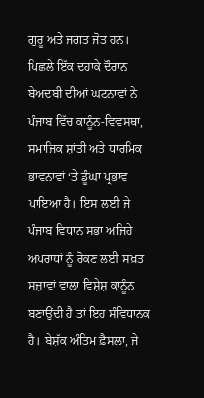ਗੁਰੂ ਅਤੇ ਜਗਤ ਜੋਤ ਹਨ। ਪਿਛਲੇ ਇੱਕ ਦਹਾਕੇ ਦੌਰਾਨ ਬੇਅਦਬੀ ਦੀਆਂ ਘਟਨਾਵਾਂ ਨੇ ਪੰਜਾਬ ਵਿੱਚ ਕਾਨੂੰਨ-ਵਿਵਸਥਾ, ਸਮਾਜਿਕ ਸ਼ਾਂਤੀ ਅਤੇ ਧਾਰਮਿਕ ਭਾਵਨਾਵਾਂ ‘ਤੇ ਡੂੰਘਾ ਪ੍ਰਭਾਵ ਪਾਇਆ ਹੈ। ਇਸ ਲਈ ਜੇ ਪੰਜਾਬ ਵਿਧਾਨ ਸਭਾ ਅਜਿਹੇ ਅਪਰਾਧਾਂ ਨੂੰ ਰੋਕਣ ਲਈ ਸਖ਼ਤ ਸਜ਼ਾਵਾਂ ਵਾਲਾ ਵਿਸ਼ੇਸ਼ ਕਾਨੂੰਨ ਬਣਾਉਂਦੀ ਹੈ ਤਾਂ ਇਹ ਸੰਵਿਧਾਨਕ ਹੈ। ਬੇਸ਼ੱਕ ਅੰਤਿਮ ਫ਼ੈਸਲਾ, ਜੇ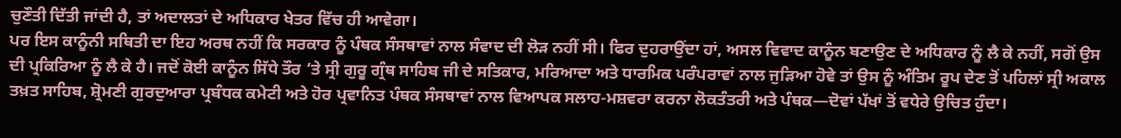ਚੁਣੌਤੀ ਦਿੱਤੀ ਜਾਂਦੀ ਹੈ, ਤਾਂ ਅਦਾਲਤਾਂ ਦੇ ਅਧਿਕਾਰ ਖੇਤਰ ਵਿੱਚ ਹੀ ਆਵੇਗਾ।
ਪਰ ਇਸ ਕਾਨੂੰਨੀ ਸਥਿਤੀ ਦਾ ਇਹ ਅਰਥ ਨਹੀਂ ਕਿ ਸਰਕਾਰ ਨੂੰ ਪੰਥਕ ਸੰਸਥਾਵਾਂ ਨਾਲ ਸੰਵਾਦ ਦੀ ਲੋੜ ਨਹੀਂ ਸੀ। ਫਿਰ ਦੁਹਰਾਉਂਦਾ ਹਾਂ, ਅਸਲ ਵਿਵਾਦ ਕਾਨੂੰਨ ਬਣਾਉਣ ਦੇ ਅਧਿਕਾਰ ਨੂੰ ਲੈ ਕੇ ਨਹੀਂ, ਸਗੋਂ ਉਸ ਦੀ ਪ੍ਰਕਿਰਿਆ ਨੂੰ ਲੈ ਕੇ ਹੈ। ਜਦੋਂ ਕੋਈ ਕਾਨੂੰਨ ਸਿੱਧੇ ਤੌਰ ‘ਤੇ ਸ੍ਰੀ ਗੁਰੂ ਗ੍ਰੰਥ ਸਾਹਿਬ ਜੀ ਦੇ ਸਤਿਕਾਰ, ਮਰਿਆਦਾ ਅਤੇ ਧਾਰਮਿਕ ਪਰੰਪਰਾਵਾਂ ਨਾਲ ਜੁੜਿਆ ਹੋਵੇ ਤਾਂ ਉਸ ਨੂੰ ਅੰਤਿਮ ਰੂਪ ਦੇਣ ਤੋਂ ਪਹਿਲਾਂ ਸ੍ਰੀ ਅਕਾਲ ਤਖ਼ਤ ਸਾਹਿਬ, ਸ਼੍ਰੋਮਣੀ ਗੁਰਦੁਆਰਾ ਪ੍ਰਬੰਧਕ ਕਮੇਟੀ ਅਤੇ ਹੋਰ ਪ੍ਰਵਾਨਿਤ ਪੰਥਕ ਸੰਸਥਾਵਾਂ ਨਾਲ ਵਿਆਪਕ ਸਲਾਹ-ਮਸ਼ਵਰਾ ਕਰਨਾ ਲੋਕਤੰਤਰੀ ਅਤੇ ਪੰਥਕ—ਦੋਵਾਂ ਪੱਖਾਂ ਤੋਂ ਵਧੇਰੇ ਉਚਿਤ ਹੁੰਦਾ।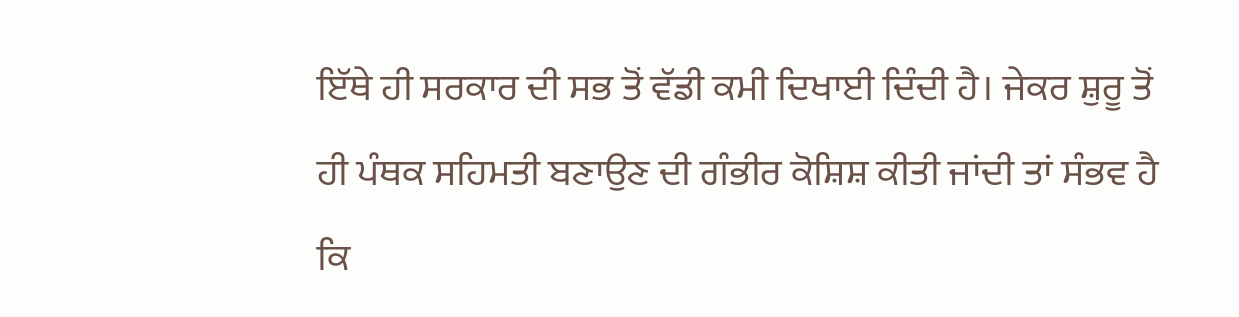ਇੱਥੇ ਹੀ ਸਰਕਾਰ ਦੀ ਸਭ ਤੋਂ ਵੱਡੀ ਕਮੀ ਦਿਖਾਈ ਦਿੰਦੀ ਹੈ। ਜੇਕਰ ਸ਼ੁਰੂ ਤੋਂ ਹੀ ਪੰਥਕ ਸਹਿਮਤੀ ਬਣਾਉਣ ਦੀ ਗੰਭੀਰ ਕੋਸ਼ਿਸ਼ ਕੀਤੀ ਜਾਂਦੀ ਤਾਂ ਸੰਭਵ ਹੈ ਕਿ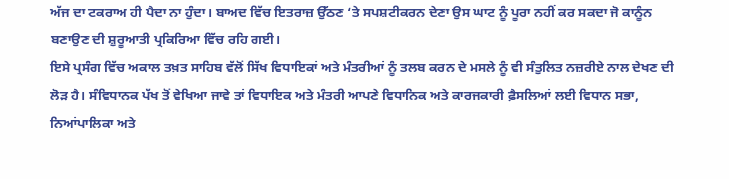ਅੱਜ ਦਾ ਟਕਰਾਅ ਹੀ ਪੈਦਾ ਨਾ ਹੁੰਦਾ। ਬਾਅਦ ਵਿੱਚ ਇਤਰਾਜ਼ ਉੱਠਣ ‘ਤੇ ਸਪਸ਼ਟੀਕਰਨ ਦੇਣਾ ਉਸ ਘਾਟ ਨੂੰ ਪੂਰਾ ਨਹੀਂ ਕਰ ਸਕਦਾ ਜੋ ਕਾਨੂੰਨ ਬਣਾਉਣ ਦੀ ਸ਼ੁਰੂਆਤੀ ਪ੍ਰਕਿਰਿਆ ਵਿੱਚ ਰਹਿ ਗਈ।
ਇਸੇ ਪ੍ਰਸੰਗ ਵਿੱਚ ਅਕਾਲ ਤਖ਼ਤ ਸਾਹਿਬ ਵੱਲੋਂ ਸਿੱਖ ਵਿਧਾਇਕਾਂ ਅਤੇ ਮੰਤਰੀਆਂ ਨੂੰ ਤਲਬ ਕਰਨ ਦੇ ਮਸਲੇ ਨੂੰ ਵੀ ਸੰਤੁਲਿਤ ਨਜ਼ਰੀਏ ਨਾਲ ਦੇਖਣ ਦੀ ਲੋੜ ਹੈ। ਸੰਵਿਧਾਨਕ ਪੱਖ ਤੋਂ ਵੇਖਿਆ ਜਾਵੇ ਤਾਂ ਵਿਧਾਇਕ ਅਤੇ ਮੰਤਰੀ ਆਪਣੇ ਵਿਧਾਨਿਕ ਅਤੇ ਕਾਰਜਕਾਰੀ ਫ਼ੈਸਲਿਆਂ ਲਈ ਵਿਧਾਨ ਸਭਾ, ਨਿਆਂਪਾਲਿਕਾ ਅਤੇ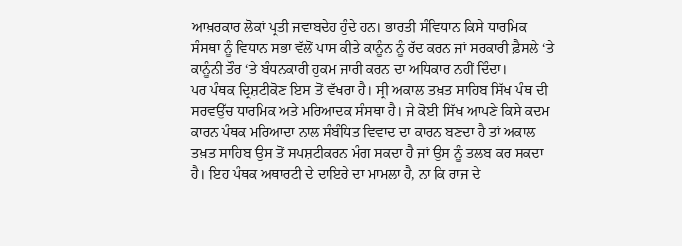ਆਖ਼ਰਕਾਰ ਲੋਕਾਂ ਪ੍ਰਤੀ ਜਵਾਬਦੇਹ ਹੁੰਦੇ ਹਨ। ਭਾਰਤੀ ਸੰਵਿਧਾਨ ਕਿਸੇ ਧਾਰਮਿਕ ਸੰਸਥਾ ਨੂੰ ਵਿਧਾਨ ਸਭਾ ਵੱਲੋਂ ਪਾਸ ਕੀਤੇ ਕਾਨੂੰਨ ਨੂੰ ਰੱਦ ਕਰਨ ਜਾਂ ਸਰਕਾਰੀ ਫ਼ੈਸਲੇ ‘ਤੇ ਕਾਨੂੰਨੀ ਤੌਰ ‘ਤੇ ਬੰਧਨਕਾਰੀ ਹੁਕਮ ਜਾਰੀ ਕਰਨ ਦਾ ਅਧਿਕਾਰ ਨਹੀਂ ਦਿੰਦਾ।
ਪਰ ਪੰਥਕ ਦ੍ਰਿਸ਼ਟੀਕੋਣ ਇਸ ਤੋਂ ਵੱਖਰਾ ਹੈ। ਸ੍ਰੀ ਅਕਾਲ ਤਖ਼ਤ ਸਾਹਿਬ ਸਿੱਖ ਪੰਥ ਦੀ ਸਰਵਉੱਚ ਧਾਰਮਿਕ ਅਤੇ ਮਰਿਆਦਕ ਸੰਸਥਾ ਹੈ। ਜੇ ਕੋਈ ਸਿੱਖ ਆਪਣੇ ਕਿਸੇ ਕਦਮ ਕਾਰਨ ਪੰਥਕ ਮਰਿਆਦਾ ਨਾਲ ਸੰਬੰਧਿਤ ਵਿਵਾਦ ਦਾ ਕਾਰਨ ਬਣਦਾ ਹੈ ਤਾਂ ਅਕਾਲ ਤਖ਼ਤ ਸਾਹਿਬ ਉਸ ਤੋਂ ਸਪਸ਼ਟੀਕਰਨ ਮੰਗ ਸਕਦਾ ਹੈ ਜਾਂ ਉਸ ਨੂੰ ਤਲਬ ਕਰ ਸਕਦਾ ਹੈ। ਇਹ ਪੰਥਕ ਅਥਾਰਟੀ ਦੇ ਦਾਇਰੇ ਦਾ ਮਾਮਲਾ ਹੈ, ਨਾ ਕਿ ਰਾਜ ਦੇ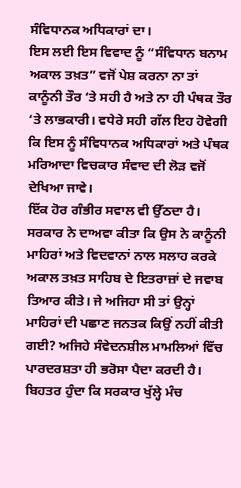ਸੰਵਿਧਾਨਕ ਅਧਿਕਾਰਾਂ ਦਾ।
ਇਸ ਲਈ ਇਸ ਵਿਵਾਦ ਨੂੰ “ਸੰਵਿਧਾਨ ਬਨਾਮ ਅਕਾਲ ਤਖ਼ਤ” ਵਜੋਂ ਪੇਸ਼ ਕਰਨਾ ਨਾ ਤਾਂ ਕਾਨੂੰਨੀ ਤੌਰ ‘ਤੇ ਸਹੀ ਹੈ ਅਤੇ ਨਾ ਹੀ ਪੰਥਕ ਤੌਰ ‘ਤੇ ਲਾਭਕਾਰੀ। ਵਧੇਰੇ ਸਹੀ ਗੱਲ ਇਹ ਹੋਵੇਗੀ ਕਿ ਇਸ ਨੂੰ ਸੰਵਿਧਾਨਕ ਅਧਿਕਾਰਾਂ ਅਤੇ ਪੰਥਕ ਮਰਿਆਦਾ ਵਿਚਕਾਰ ਸੰਵਾਦ ਦੀ ਲੋੜ ਵਜੋਂ ਦੇਖਿਆ ਜਾਵੇ।
ਇੱਕ ਹੋਰ ਗੰਭੀਰ ਸਵਾਲ ਵੀ ਉੱਠਦਾ ਹੈ। ਸਰਕਾਰ ਨੇ ਦਾਅਵਾ ਕੀਤਾ ਕਿ ਉਸ ਨੇ ਕਾਨੂੰਨੀ ਮਾਹਿਰਾਂ ਅਤੇ ਵਿਦਵਾਨਾਂ ਨਾਲ ਸਲਾਹ ਕਰਕੇ ਅਕਾਲ ਤਖ਼ਤ ਸਾਹਿਬ ਦੇ ਇਤਰਾਜ਼ਾਂ ਦੇ ਜਵਾਬ ਤਿਆਰ ਕੀਤੇ। ਜੇ ਅਜਿਹਾ ਸੀ ਤਾਂ ਉਨ੍ਹਾਂ ਮਾਹਿਰਾਂ ਦੀ ਪਛਾਣ ਜਨਤਕ ਕਿਉਂ ਨਹੀਂ ਕੀਤੀ ਗਈ? ਅਜਿਹੇ ਸੰਵੇਦਨਸ਼ੀਲ ਮਾਮਲਿਆਂ ਵਿੱਚ ਪਾਰਦਰਸ਼ਤਾ ਹੀ ਭਰੋਸਾ ਪੈਦਾ ਕਰਦੀ ਹੈ। ਬਿਹਤਰ ਹੁੰਦਾ ਕਿ ਸਰਕਾਰ ਖੁੱਲ੍ਹੇ ਮੰਚ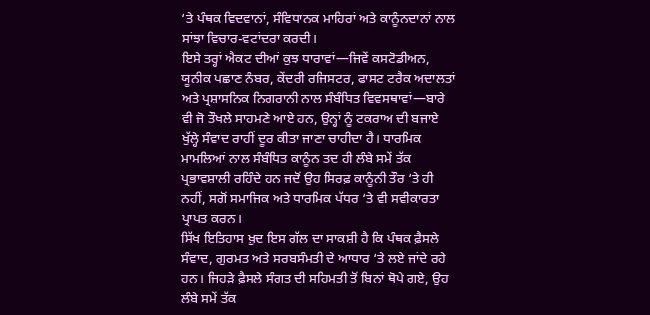‘ਤੇ ਪੰਥਕ ਵਿਦਵਾਨਾਂ, ਸੰਵਿਧਾਨਕ ਮਾਹਿਰਾਂ ਅਤੇ ਕਾਨੂੰਨਦਾਨਾਂ ਨਾਲ ਸਾਂਝਾ ਵਿਚਾਰ-ਵਟਾਂਦਰਾ ਕਰਦੀ।
ਇਸੇ ਤਰ੍ਹਾਂ ਐਕਟ ਦੀਆਂ ਕੁਝ ਧਾਰਾਵਾਂ—ਜਿਵੇਂ ਕਸਟੋਡੀਅਨ, ਯੂਨੀਕ ਪਛਾਣ ਨੰਬਰ, ਕੇਂਦਰੀ ਰਜਿਸਟਰ, ਫਾਸਟ ਟਰੈਕ ਅਦਾਲਤਾਂ ਅਤੇ ਪ੍ਰਸ਼ਾਸਨਿਕ ਨਿਗਰਾਨੀ ਨਾਲ ਸੰਬੰਧਿਤ ਵਿਵਸਥਾਵਾਂ—ਬਾਰੇ ਵੀ ਜੋ ਤੌਖਲੇ ਸਾਹਮਣੇ ਆਏ ਹਨ, ਉਨ੍ਹਾਂ ਨੂੰ ਟਕਰਾਅ ਦੀ ਬਜਾਏ ਖੁੱਲ੍ਹੇ ਸੰਵਾਦ ਰਾਹੀਂ ਦੂਰ ਕੀਤਾ ਜਾਣਾ ਚਾਹੀਦਾ ਹੈ। ਧਾਰਮਿਕ ਮਾਮਲਿਆਂ ਨਾਲ ਸੰਬੰਧਿਤ ਕਾਨੂੰਨ ਤਦ ਹੀ ਲੰਬੇ ਸਮੇਂ ਤੱਕ ਪ੍ਰਭਾਵਸ਼ਾਲੀ ਰਹਿੰਦੇ ਹਨ ਜਦੋਂ ਉਹ ਸਿਰਫ਼ ਕਾਨੂੰਨੀ ਤੌਰ ‘ਤੇ ਹੀ ਨਹੀਂ, ਸਗੋਂ ਸਮਾਜਿਕ ਅਤੇ ਧਾਰਮਿਕ ਪੱਧਰ ‘ਤੇ ਵੀ ਸਵੀਕਾਰਤਾ ਪ੍ਰਾਪਤ ਕਰਨ।
ਸਿੱਖ ਇਤਿਹਾਸ ਖ਼ੁਦ ਇਸ ਗੱਲ ਦਾ ਸਾਕਸ਼ੀ ਹੈ ਕਿ ਪੰਥਕ ਫ਼ੈਸਲੇ ਸੰਵਾਦ, ਗੁਰਮਤ ਅਤੇ ਸਰਬਸੰਮਤੀ ਦੇ ਆਧਾਰ ‘ਤੇ ਲਏ ਜਾਂਦੇ ਰਹੇ ਹਨ। ਜਿਹੜੇ ਫ਼ੈਸਲੇ ਸੰਗਤ ਦੀ ਸਹਿਮਤੀ ਤੋਂ ਬਿਨਾਂ ਥੋਪੇ ਗਏ, ਉਹ ਲੰਬੇ ਸਮੇਂ ਤੱਕ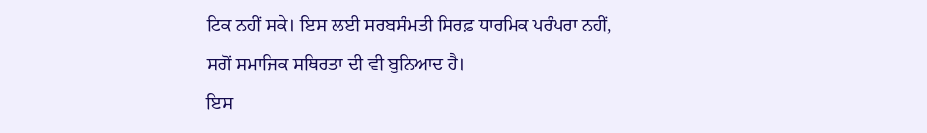ਟਿਕ ਨਹੀਂ ਸਕੇ। ਇਸ ਲਈ ਸਰਬਸੰਮਤੀ ਸਿਰਫ਼ ਧਾਰਮਿਕ ਪਰੰਪਰਾ ਨਹੀਂ, ਸਗੋਂ ਸਮਾਜਿਕ ਸਥਿਰਤਾ ਦੀ ਵੀ ਬੁਨਿਆਦ ਹੈ।
ਇਸ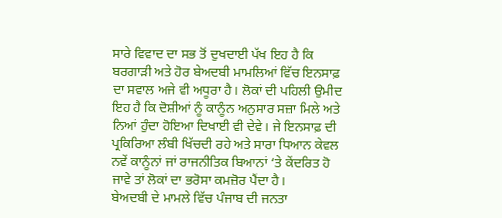ਸਾਰੇ ਵਿਵਾਦ ਦਾ ਸਭ ਤੋਂ ਦੁਖਦਾਈ ਪੱਖ ਇਹ ਹੈ ਕਿ ਬਰਗਾੜੀ ਅਤੇ ਹੋਰ ਬੇਅਦਬੀ ਮਾਮਲਿਆਂ ਵਿੱਚ ਇਨਸਾਫ਼ ਦਾ ਸਵਾਲ ਅਜੇ ਵੀ ਅਧੂਰਾ ਹੈ। ਲੋਕਾਂ ਦੀ ਪਹਿਲੀ ਉਮੀਦ ਇਹ ਹੈ ਕਿ ਦੋਸ਼ੀਆਂ ਨੂੰ ਕਾਨੂੰਨ ਅਨੁਸਾਰ ਸਜ਼ਾ ਮਿਲੇ ਅਤੇ ਨਿਆਂ ਹੁੰਦਾ ਹੋਇਆ ਦਿਖਾਈ ਵੀ ਦੇਵੇ। ਜੇ ਇਨਸਾਫ਼ ਦੀ ਪ੍ਰਕਿਰਿਆ ਲੰਬੀ ਖਿੱਚਦੀ ਰਹੇ ਅਤੇ ਸਾਰਾ ਧਿਆਨ ਕੇਵਲ ਨਵੇਂ ਕਾਨੂੰਨਾਂ ਜਾਂ ਰਾਜਨੀਤਿਕ ਬਿਆਨਾਂ ‘ਤੇ ਕੇਂਦਰਿਤ ਹੋ ਜਾਵੇ ਤਾਂ ਲੋਕਾਂ ਦਾ ਭਰੋਸਾ ਕਮਜ਼ੋਰ ਪੈਂਦਾ ਹੈ।
ਬੇਅਦਬੀ ਦੇ ਮਾਮਲੇ ਵਿੱਚ ਪੰਜਾਬ ਦੀ ਜਨਤਾ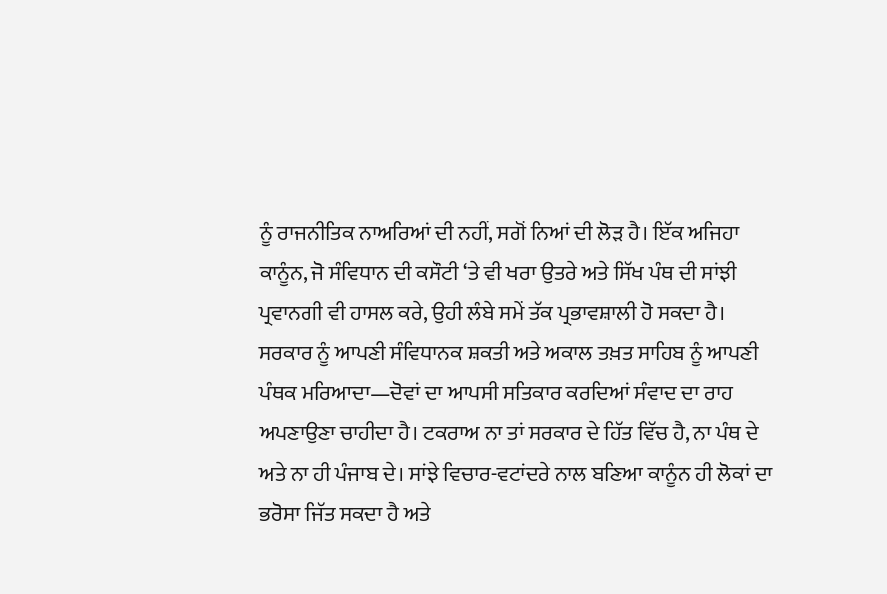ਨੂੰ ਰਾਜਨੀਤਿਕ ਨਾਅਰਿਆਂ ਦੀ ਨਹੀਂ, ਸਗੋਂ ਨਿਆਂ ਦੀ ਲੋੜ ਹੈ। ਇੱਕ ਅਜਿਹਾ ਕਾਨੂੰਨ, ਜੋ ਸੰਵਿਧਾਨ ਦੀ ਕਸੌਟੀ ‘ਤੇ ਵੀ ਖਰਾ ਉਤਰੇ ਅਤੇ ਸਿੱਖ ਪੰਥ ਦੀ ਸਾਂਝੀ ਪ੍ਰਵਾਨਗੀ ਵੀ ਹਾਸਲ ਕਰੇ, ਉਹੀ ਲੰਬੇ ਸਮੇਂ ਤੱਕ ਪ੍ਰਭਾਵਸ਼ਾਲੀ ਹੋ ਸਕਦਾ ਹੈ। ਸਰਕਾਰ ਨੂੰ ਆਪਣੀ ਸੰਵਿਧਾਨਕ ਸ਼ਕਤੀ ਅਤੇ ਅਕਾਲ ਤਖ਼ਤ ਸਾਹਿਬ ਨੂੰ ਆਪਣੀ ਪੰਥਕ ਮਰਿਆਦਾ—ਦੋਵਾਂ ਦਾ ਆਪਸੀ ਸਤਿਕਾਰ ਕਰਦਿਆਂ ਸੰਵਾਦ ਦਾ ਰਾਹ ਅਪਣਾਉਣਾ ਚਾਹੀਦਾ ਹੈ। ਟਕਰਾਅ ਨਾ ਤਾਂ ਸਰਕਾਰ ਦੇ ਹਿੱਤ ਵਿੱਚ ਹੈ, ਨਾ ਪੰਥ ਦੇ ਅਤੇ ਨਾ ਹੀ ਪੰਜਾਬ ਦੇ। ਸਾਂਝੇ ਵਿਚਾਰ-ਵਟਾਂਦਰੇ ਨਾਲ ਬਣਿਆ ਕਾਨੂੰਨ ਹੀ ਲੋਕਾਂ ਦਾ ਭਰੋਸਾ ਜਿੱਤ ਸਕਦਾ ਹੈ ਅਤੇ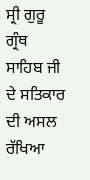ਸ੍ਰੀ ਗੁਰੂ ਗ੍ਰੰਥ ਸਾਹਿਬ ਜੀ ਦੇ ਸਤਿਕਾਰ ਦੀ ਅਸਲ ਰੱਖਿਆ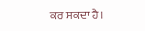ਕਰ ਸਕਦਾ ਹੈ।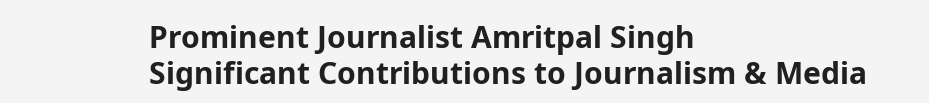Prominent Journalist Amritpal Singh
Significant Contributions to Journalism & Media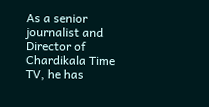As a senior journalist and Director of Chardikala Time TV, he has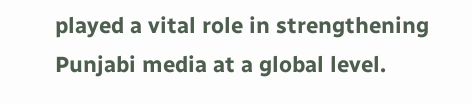played a vital role in strengthening Punjabi media at a global level.